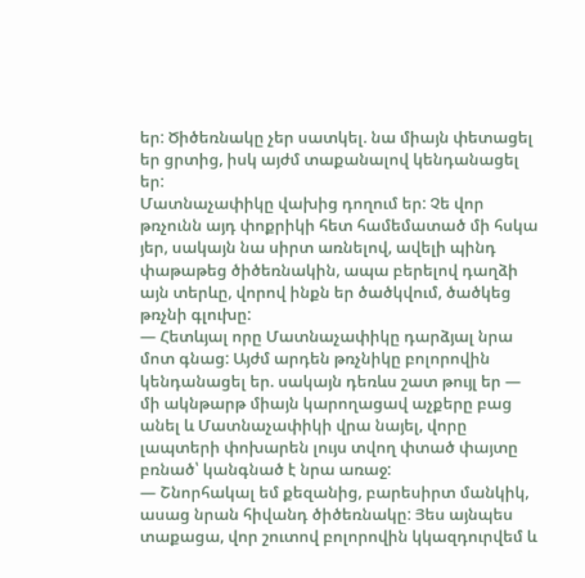եր: Ծիծեռնակը չեր սատկել. նա միայն փետացել եր ցրտից, իսկ այժմ տաքանալով կենդանացել եր:
Մատնաչափիկը վախից դողում եր: Չե վոր թռչունն այդ փոքրիկի հետ համեմատած մի հսկա յեր, սակայն նա սիրտ առնելով, ավելի պինդ փաթաթեց ծիծեռնակին, ապա բերելով դաղձի այն տերևը, վորով ինքն եր ծածկվում, ծածկեց թռչնի գլուխը:
— Հետևյալ որը Մատնաչափիկը դարձյալ նրա մոտ գնաց: Այժմ արդեն թռչնիկը բոլորովին կենդանացել եր. սակայն դեռևս շատ թույլ եր — մի ակնթարթ միայն կարողացավ աչքերը բաց անել և Մատնաչափիկի վրա նայել, վորը լապտերի փոխարեն լույս տվող փտած փայտը բռնած՝ կանգնած է նրա առաջ:
— Շնորհակալ եմ քեզանից, բարեսիրտ մանկիկ, ասաց նրան հիվանդ ծիծեռնակը: Յես այնպես տաքացա, վոր շուտով բոլորովին կկազդուրվեմ և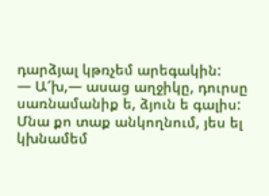դարձյալ կթռչեմ արեգակին:
— Ա՜խ,— ասաց աղջիկը, դուրսը սառնամանիք ե, ձյուն ե գալիս: Մնա քո տաք անկողնում, յես ել կխնամեմ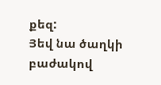քեզ:
Յեվ նա ծաղկի բաժակով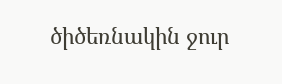ծիծեռնակին ջուր